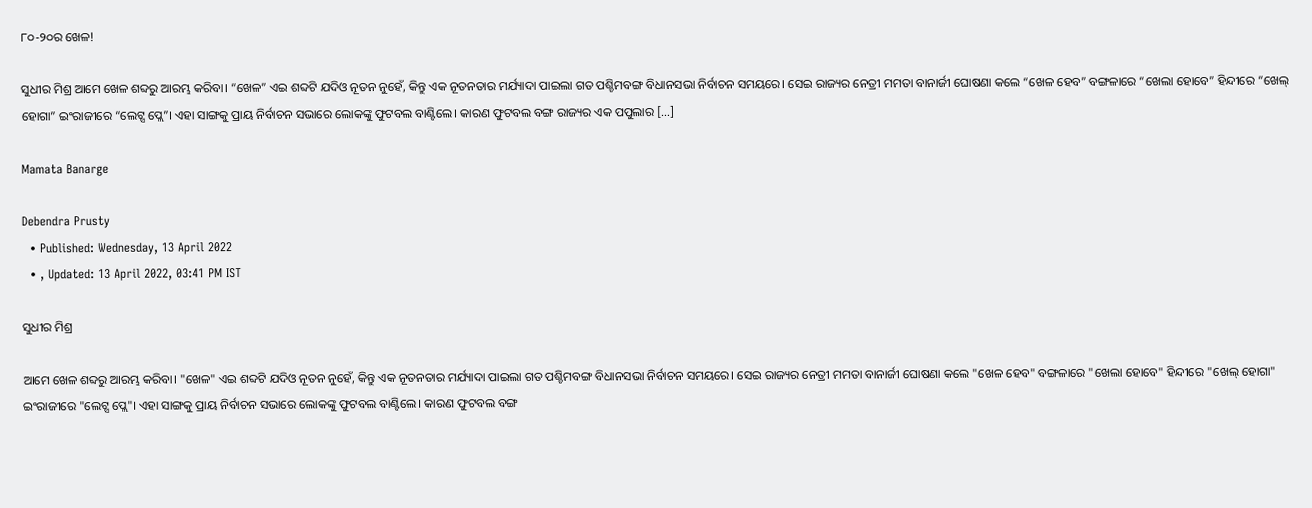୮୦-୨୦ର ଖେଳ!

ସୁଧୀର ମିଶ୍ର ଆମେ ଖେଳ ଶବ୍ଦରୁ ଆରମ୍ଭ କରିବା। “ଖେଳ” ଏଇ ଶବ୍ଦଟି ଯଦିଓ ନୂତନ ନୁହେଁ, କିନ୍ତୁ ଏକ ନୂତନତାର ମର୍ଯ୍ୟାଦା ପାଇଲା ଗତ ପଶ୍ଚିମବଙ୍ଗ ବିଧାନସଭା ନିର୍ବାଚନ ସମୟରେ। ସେଇ ରାଜ୍ୟର ନେତ୍ରୀ ମମତା ବାନାର୍ଜୀ ଘୋଷଣା କଲେ “ଖେଳ ହେବ” ବଙ୍ଗଳାରେ “ଖେଲା ହୋବେ” ହିନ୍ଦୀରେ “ଖେଲ୍ ହୋଗା” ଇଂରାଜୀରେ “ଲେଟ୍ସ ପ୍ଲେ”। ଏହା ସାଙ୍ଗକୁ ପ୍ରାୟ ନିର୍ବାଚନ ସଭାରେ ଲୋକଙ୍କୁ ଫୁଟବଲ ବାଣ୍ଟିଲେ। କାରଣ ଫୁଟବଲ ବଙ୍ଗ ରାଜ୍ୟର ଏକ ପପୁଲାର […]

Mamata Banarge

Debendra Prusty
  • Published: Wednesday, 13 April 2022
  • , Updated: 13 April 2022, 03:41 PM IST

ସୁଧୀର ମିଶ୍ର

ଆମେ ଖେଳ ଶବ୍ଦରୁ ଆରମ୍ଭ କରିବା। "ଖେଳ" ଏଇ ଶବ୍ଦଟି ଯଦିଓ ନୂତନ ନୁହେଁ, କିନ୍ତୁ ଏକ ନୂତନତାର ମର୍ଯ୍ୟାଦା ପାଇଲା ଗତ ପଶ୍ଚିମବଙ୍ଗ ବିଧାନସଭା ନିର୍ବାଚନ ସମୟରେ। ସେଇ ରାଜ୍ୟର ନେତ୍ରୀ ମମତା ବାନାର୍ଜୀ ଘୋଷଣା କଲେ "ଖେଳ ହେବ" ବଙ୍ଗଳାରେ "ଖେଲା ହୋବେ" ହିନ୍ଦୀରେ "ଖେଲ୍ ହୋଗା" ଇଂରାଜୀରେ "ଲେଟ୍ସ ପ୍ଲେ"। ଏହା ସାଙ୍ଗକୁ ପ୍ରାୟ ନିର୍ବାଚନ ସଭାରେ ଲୋକଙ୍କୁ ଫୁଟବଲ ବାଣ୍ଟିଲେ। କାରଣ ଫୁଟବଲ ବଙ୍ଗ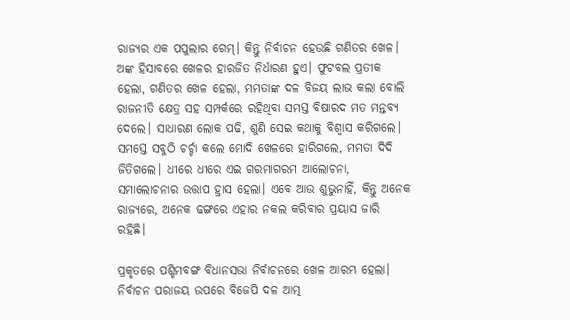ରାଜ୍ୟର ଏକ ପପୁଲାର ଗେମ୍। କିନ୍ତୁ ନିର୍ବାଚନ ହେଉଛି ଗଣିତର ଖେଳ। ଅଙ୍କ ହିସାବରେ ଖେଳର ହାରଜିତ ନିର୍ଧାରଣ ହୁଏ। ଫୁଟବଲ ପ୍ରତୀକ ହେଲା, ଗଣିତର ଖେଳ ହେଲା, ମମତାଙ୍କ ଦଳ ବିଜୟ ଲାଭ କଲା ବୋଲି ରାଜନୀତି କ୍ଷେତ୍ର ସହ ସମ୍ପର୍କରେ ରହିଥିବା ସମସ୍ତ ବିଷାରଦ ମତ ମନ୍ତବ୍ୟ ଦେଲେ। ସାଧାରଣ ଲୋକ ପଢି, ଶୁଣି ସେଇ କଥାକୁ ବିଶ୍ୱାସ କରିଗଲେ। ସମସ୍ତେ ସବୁଠି ଚର୍ଚ୍ଚା କଲେ ମୋଦି ଖେଳରେ ହାରିଗଲେ, ମମତା ଦିଦି ଜିତିଗଲେ। ଧୀରେ ଧୀରେ ଏଇ ଗରମାଗରମ ଆଲୋଚନା, ସମାଲୋଚନାର ଉତ୍ତାପ ହ୍ରାସ ହେଲା। ଏବେ ଆଉ ଶୁଭୁନାହିଁ, କିନ୍ତୁ ଅନେକ ରାଜ୍ୟରେ, ଅନେକ ଢଙ୍ଗରେ ଏହାର ନକଲ କରିବାର ପ୍ରୟାସ ଜାରି ରହିଛି।

ପ୍ରକୃତରେ ପଶ୍ଚିମବଙ୍ଗ ବିଧାନସଭା ନିର୍ବାଚନରେ ଖେଳ ଆରମ୍ଭ ହେଲା। ନିର୍ବାଚନ ପରାଜୟ ଉପରେ ବିଜେପି ଦଳ ଆତ୍ମ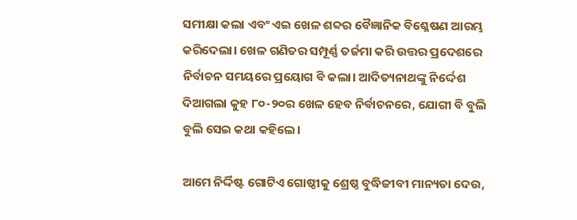ସମୀକ୍ଷା କଲା ଏବଂ ଏଇ ଖେଳ ଶବ୍ଦର ବୈଜ୍ଞାନିକ ବିଶ୍ଳେଷଣ ଆରମ୍ଭ କରିଦେଲା। ଖେଳ ଗଣିତର ସମ୍ପୂର୍ଣ୍ଣ ତର୍ଜମା କରି ଉତ୍ତର ପ୍ରଦେଶରେ ନିର୍ବାଚନ ସମୟରେ ପ୍ରୟୋଗ ବି କଲା। ଆଦିତ୍ୟନାଥଙ୍କୁ ନିର୍ଦ୍ଦେଶ ଦିଆଗଲା କୁହ ୮୦-୨୦ର ଖେଳ ହେବ ନିର୍ବାଚନରେ, ଯୋଗୀ ବି ବୁଲି ବୁଲି ସେଇ କଥା କହିଲେ।

ଆମେ ନିର୍ଦ୍ଦିଷ୍ଟ ଗୋଟିଏ ଗୋଷ୍ଠୀକୁ ଶ୍ରେଷ୍ଠ ବୁଦ୍ଧିଜୀବୀ ମାନ୍ୟତା ଦେଉ,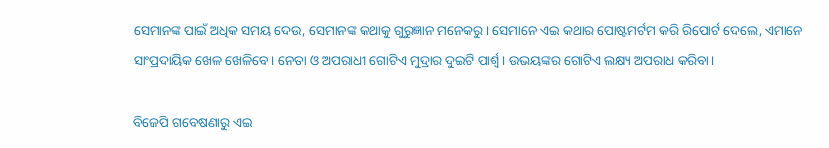ସେମାନଙ୍କ ପାଇଁ ଅଧିକ ସମୟ ଦେଉ, ସେମାନଙ୍କ କଥାକୁ ଗୁରୁଜ୍ଞାନ ମନେକରୁ। ସେମାନେ ଏଇ କଥାର ପୋଷ୍ଟମର୍ଟମ କରି ରିପୋର୍ଟ ଦେଲେ, ଏମାନେ ସାଂପ୍ରଦାୟିକ ଖେଳ ଖେଳିବେ। ନେତା ଓ ଅପରାଧୀ ଗୋଟିଏ ମୁଦ୍ରାର ଦୁଇଟି ପାର୍ଶ୍ଵ। ଉଭୟଙ୍କର ଗୋଟିଏ ଲକ୍ଷ୍ୟ ଅପରାଧ କରିବା।

ବିଜେପି ଗବେଷଣାରୁ ଏଇ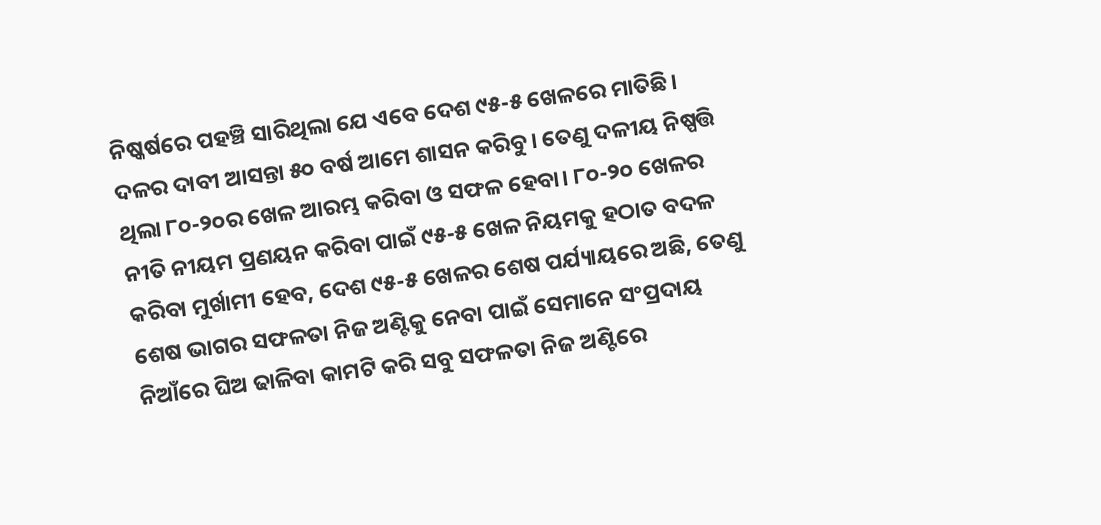ନିଷ୍କର୍ଷରେ ପହଞ୍ଚି ସାରିଥିଲା ଯେ ଏବେ ଦେଶ ୯୫-୫ ଖେଳରେ ମାତିଛି। ଦଳର ଦାବୀ ଆସନ୍ତା ୫୦ ବର୍ଷ ଆମେ ଶାସନ କରିବୁ। ତେଣୁ ଦଳୀୟ ନିଷ୍ପତ୍ତି ଥିଲା ୮୦-୨୦ର ଖେଳ ଆରମ୍ଭ କରିବା ଓ ସଫଳ ହେବା। ୮୦-୨୦ ଖେଳର ନୀତି ନୀୟମ ପ୍ରଣୟନ କରିବା ପାଇଁ ୯୫-୫ ଖେଳ ନିୟମକୁ ହଠାତ ବଦଳ କରିବା ମୁର୍ଖାମୀ ହେବ, ଦେଶ ୯୫-୫ ଖେଳର ଶେଷ ପର୍ଯ୍ୟାୟରେ ଅଛି, ତେଣୁ ଶେଷ ଭାଗର ସଫଳତା ନିଜ ଅଣ୍ଟିକୁ ନେବା ପାଇଁ ସେମାନେ ସଂପ୍ରଦାୟ ନିଆଁରେ ଘିଅ ଢାଳିବା କାମଟି କରି ସବୁ ସଫଳତା ନିଜ ଅଣ୍ଟିରେ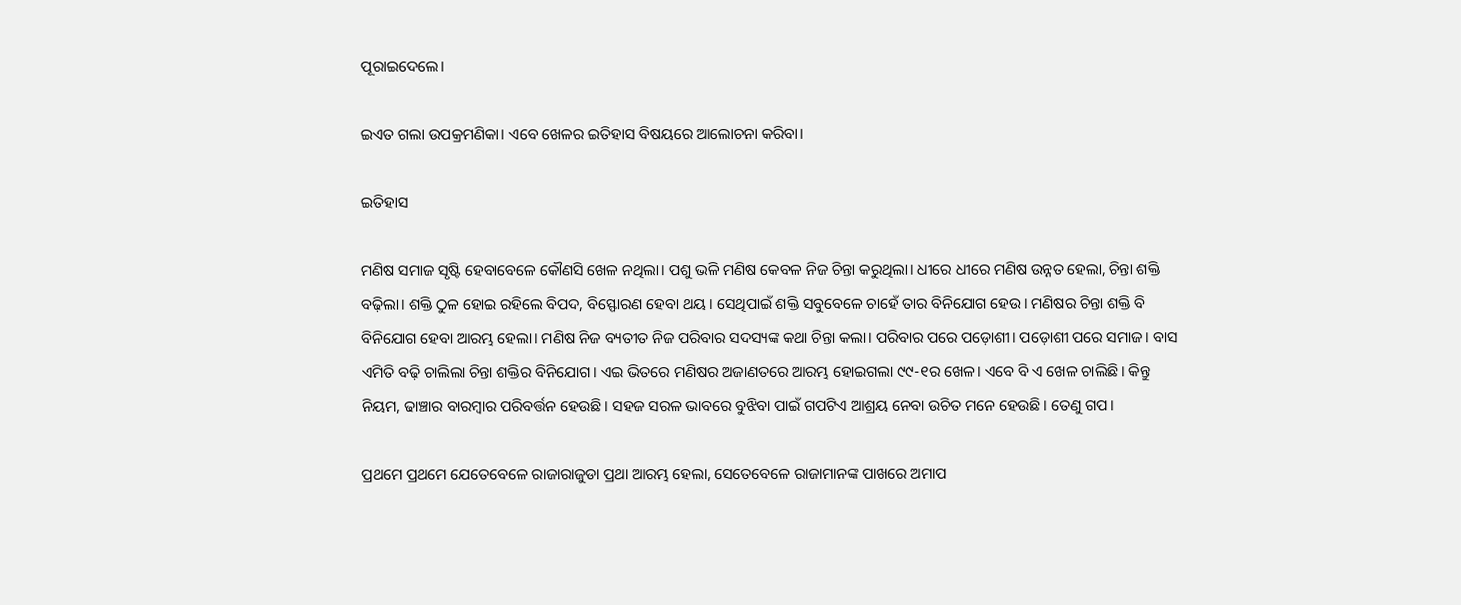ପୂରାଇଦେଲେ।

ଇଏତ ଗଲା ଉପକ୍ରମଣିକା। ଏବେ ଖେଳର ଇତିହାସ ବିଷୟରେ ଆଲୋଚନା କରିବା।

ଇତିହାସ

ମଣିଷ ସମାଜ ସୃଷ୍ଟି ହେବାବେଳେ କୌଣସି ଖେଳ ନଥିଲା। ପଶୁ ଭଳି ମଣିଷ କେବଳ ନିଜ ଚିନ୍ତା କରୁଥିଲା। ଧୀରେ ଧୀରେ ମଣିଷ ଉନ୍ନତ ହେଲା, ଚିନ୍ତା ଶକ୍ତି ବଢ଼ିଲା। ଶକ୍ତି ଠୁଳ ହୋଇ ରହିଲେ ବିପଦ, ବିସ୍ଫୋରଣ ହେବା ଥୟ। ସେଥିପାଇଁ ଶକ୍ତି ସବୁବେଳେ ଚାହେଁ ତାର ବିନିଯୋଗ ହେଉ। ମଣିଷର ଚିନ୍ତା ଶକ୍ତି ବି ବିନିଯୋଗ ହେବା ଆରମ୍ଭ ହେଲା। ମଣିଷ ନିଜ ବ୍ୟତୀତ ନିଜ ପରିବାର ସଦସ୍ୟଙ୍କ କଥା ଚିନ୍ତା କଲା। ପରିବାର ପରେ ପଡ଼ୋଶୀ। ପଡ଼ୋଶୀ ପରେ ସମାଜ। ବାସ ଏମିତି ବଢ଼ି ଚାଲିଲା ଚିନ୍ତା ଶକ୍ତିର ବିନିଯୋଗ। ଏଇ ଭିତରେ ମଣିଷର ଅଜାଣତରେ ଆରମ୍ଭ ହୋଇଗଲା ୯୯-୧ର ଖେଳ। ଏବେ ବି ଏ ଖେଳ ଚାଲିଛି। କିନ୍ତୁ ନିୟମ, ଢାଞ୍ଚାର ବାରମ୍ବାର ପରିବର୍ତ୍ତନ ହେଉଛି। ସହଜ ସରଳ ଭାବରେ ବୁଝିବା ପାଇଁ ଗପଟିଏ ଆଶ୍ରୟ ନେବା ଉଚିତ ମନେ ହେଉଛି। ତେଣୁ ଗପ।

ପ୍ରଥମେ ପ୍ରଥମେ ଯେତେବେଳେ ରାଜାରାଜୁଡା ପ୍ରଥା ଆରମ୍ଭ ହେଲା, ସେତେବେଳେ ରାଜାମାନଙ୍କ ପାଖରେ ଅମାପ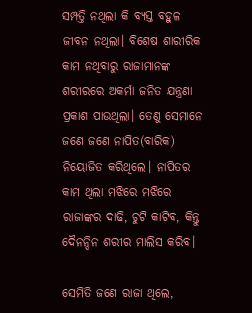ସମ୍ପତ୍ତି ନଥିଲା କି ବ୍ୟସ୍ତ ବହୁଳ ଜୀବନ ନଥିଲା। ବିଶେଷ ଶାରୀରିକ କାମ ନଥିବାରୁ ରାଜାମାନଙ୍କ ଶରୀରରେ ଅକର୍ମା ଜନିତ ଯନ୍ତ୍ରଣା ପ୍ରକାଶ ପାଉଥିଲା। ତେଣୁ ସେମାନେ ଜଣେ ଜଣେ ନାପିତ(ବାରିକ) ନିୟୋଜିତ କରିଥିଲେ। ନାପିତର କାମ ଥିଲା ମଝିରେ ମଝିରେ ରାଜାଙ୍କର ଦାଢି, ଚୁଟି କାଟିବ, କିନ୍ତୁ ଦୈନନ୍ଦିନ ଶରୀର ମାଲିସ କରିବ।

ସେମିତି ଜଣେ ରାଜା ଥିଲେ,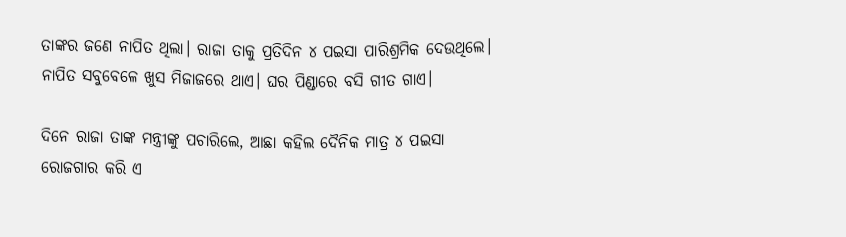ତାଙ୍କର ଜଣେ ନାପିତ ଥିଲା। ରାଜା ତାକୁ ପ୍ରତିଦିନ ୪ ପଇସା ପାରିଶ୍ରମିକ ଦେଉଥିଲେ। ନାପିତ ସବୁବେଳେ ଖୁସ ମିଜାଜରେ ଥାଏ। ଘର ପିଣ୍ଡାରେ ବସି ଗୀତ ଗାଏ।

ଦିନେ ରାଜା ତାଙ୍କ ମନ୍ତ୍ରୀଙ୍କୁ ପଚାରିଲେ, ଆଛା କହିଲ ଦୈନିକ ମାତ୍ର ୪ ପଇସା ରୋଜଗାର କରି ଏ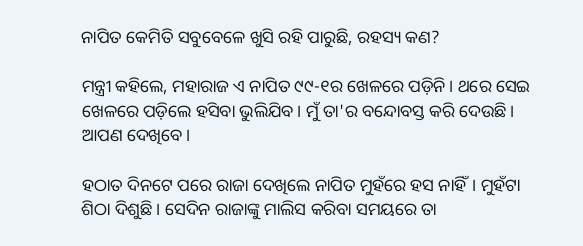ନାପିତ କେମିତି ସବୁବେଳେ ଖୁସି ରହି ପାରୁଛି, ରହସ୍ୟ କଣ?

ମନ୍ତ୍ରୀ କହିଲେ, ମହାରାଜ ଏ ନାପିତ ୯୯-୧ର ଖେଳରେ ପଡ଼ିନି। ଥରେ ସେଇ ଖେଳରେ ପଡ଼ିଲେ ହସିବା ଭୁଲିଯିବ। ମୁଁ ତା'ର ବନ୍ଦୋବସ୍ତ କରି ଦେଉଛି। ଆପଣ ଦେଖିବେ।

ହଠାତ ଦିନଟେ ପରେ ରାଜା ଦେଖିଲେ ନାପିତ ମୁହଁରେ ହସ ନାହିଁ। ମୁହଁଟା ଶିଠା ଦିଶୁଛି। ସେଦିନ ରାଜାଙ୍କୁ ମାଲିସ କରିବା ସମୟରେ ତା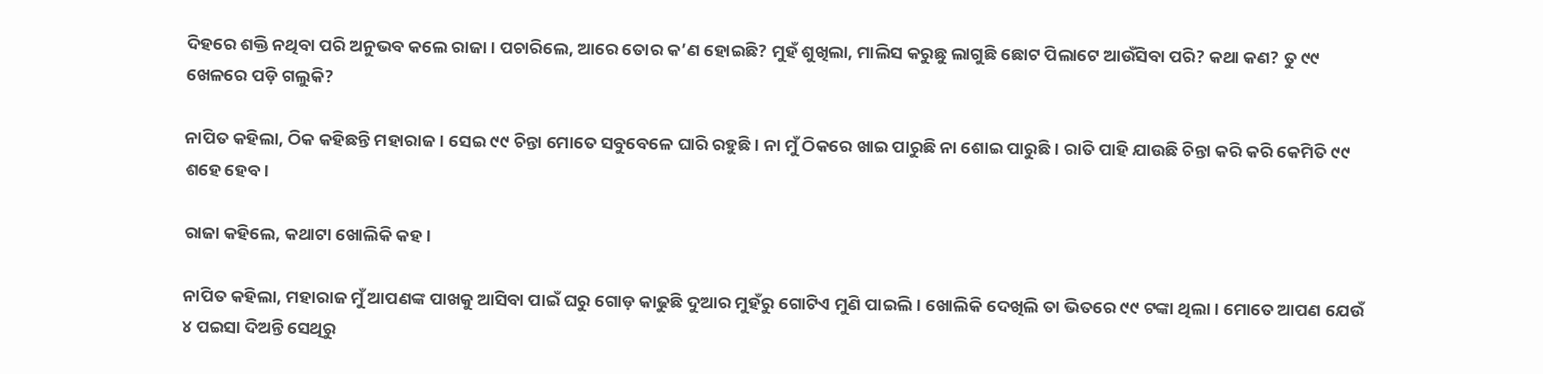ଦିହରେ ଶକ୍ତି ନଥିବା ପରି ଅନୁଭବ କଲେ ରାଜା। ପଚାରିଲେ, ଆରେ ତୋର କ’ଣ ହୋଇଛି? ମୁହଁ ଶୁଖିଲା, ମାଲିସ କରୁଛୁ ଲାଗୁଛି ଛୋଟ ପିଲାଟେ ଆଉଁସିବା ପରି? କଥା କଣ? ତୁ ୯୯ ଖେଳରେ ପଡ଼ି ଗଲୁକି?

ନାପିତ କହିଲା, ଠିକ କହିଛନ୍ତି ମହାରାଜ। ସେଇ ୯୯ ଚିନ୍ତା ମୋତେ ସବୁବେଳେ ଘାରି ରହୁଛି। ନା ମୁଁ ଠିକରେ ଖାଇ ପାରୁଛି ନା ଶୋଇ ପାରୁଛି। ରାତି ପାହି ଯାଉଛି ଚିନ୍ତା କରି କରି କେମିତି ୯୯ ଶହେ ହେବ।

ରାଜା କହିଲେ, କଥାଟା ଖୋଲିକି କହ।

ନାପିତ କହିଲା, ମହାରାଜ ମୁଁ ଆପଣଙ୍କ ପାଖକୁ ଆସିବା ପାଇଁ ଘରୁ ଗୋଡ଼ କାଢୁଛି ଦୁଆର ମୁହଁରୁ ଗୋଟିଏ ମୁଣି ପାଇଲି। ଖୋଲିକି ଦେଖିଲି ତା ଭିତରେ ୯୯ ଟଙ୍କା ଥିଲା। ମୋତେ ଆପଣ ଯେଉଁ ୪ ପଇସା ଦିଅନ୍ତି ସେଥିରୁ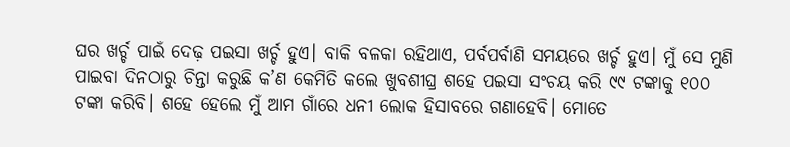ଘର ଖର୍ଚ୍ଚ ପାଇଁ ଦେଢ଼ ପଇସା ଖର୍ଚ୍ଚ ହୁଏ। ବାକି ବଳକା ରହିଥାଏ, ପର୍ବପର୍ବାଣି ସମୟରେ ଖର୍ଚ୍ଚ ହୁଏ। ମୁଁ ସେ ମୁଣି ପାଇବା ଦିନଠାରୁ ଚିନ୍ତା କରୁଛି କ’ଣ କେମିତି କଲେ ଖୁବଶୀଘ୍ର ଶହେ ପଇସା ସଂଚୟ କରି ୯୯ ଟଙ୍କାକୁ ୧୦୦ ଟଙ୍କା କରିବି। ଶହେ ହେଲେ ମୁଁ ଆମ ଗାଁରେ ଧନୀ ଲୋକ ହିସାବରେ ଗଣାହେବି। ମୋତେ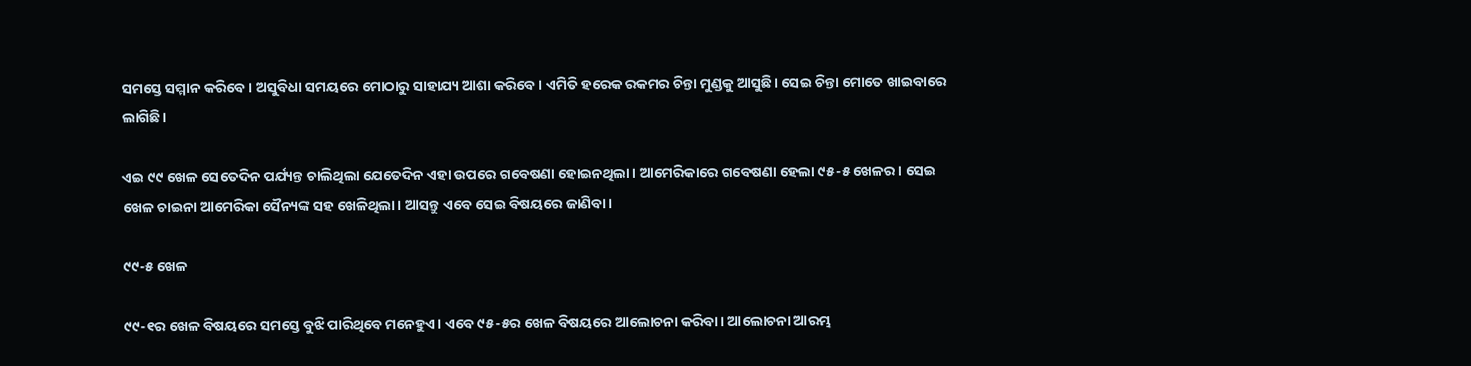ସମସ୍ତେ ସମ୍ମାନ କରିବେ। ଅସୁବିଧା ସମୟରେ ମୋଠାରୁ ସାହାଯ୍ୟ ଆଶା କରିବେ। ଏମିତି ହରେକ ରକମର ଚିନ୍ତା ମୁଣ୍ଡକୁ ଆସୁଛି। ସେଇ ଚିନ୍ତା ମୋତେ ଖାଇବାରେ ଲାଗିଛି।

ଏଇ ୯୯ ଖେଳ ସେତେଦିନ ପର୍ଯ୍ୟନ୍ତ ଚାଲିଥିଲା ଯେତେଦିନ ଏହା ଉପରେ ଗବେଷଣା ହୋଇନଥିଲା। ଆମେରିକାରେ ଗବେଷଣା ହେଲା ୯୫-୫ ଖେଳର। ସେଇ ଖେଳ ଚାଇନା ଆମେରିକା ସୈନ୍ୟଙ୍କ ସହ ଖେଳିଥିଲା। ଆସନ୍ତୁ ଏବେ ସେଇ ବିଷୟରେ ଜାଣିବା।

୯୯-୫ ଖେଳ

୯୯-୧ର ଖେଳ ବିଷୟରେ ସମସ୍ତେ ବୁଝି ପାରିଥିବେ ମନେହୁଏ। ଏବେ ୯୫-୫ର ଖେଳ ବିଷୟରେ ଆଲୋଚନା କରିବା। ଆଲୋଚନା ଆରମ୍ଭ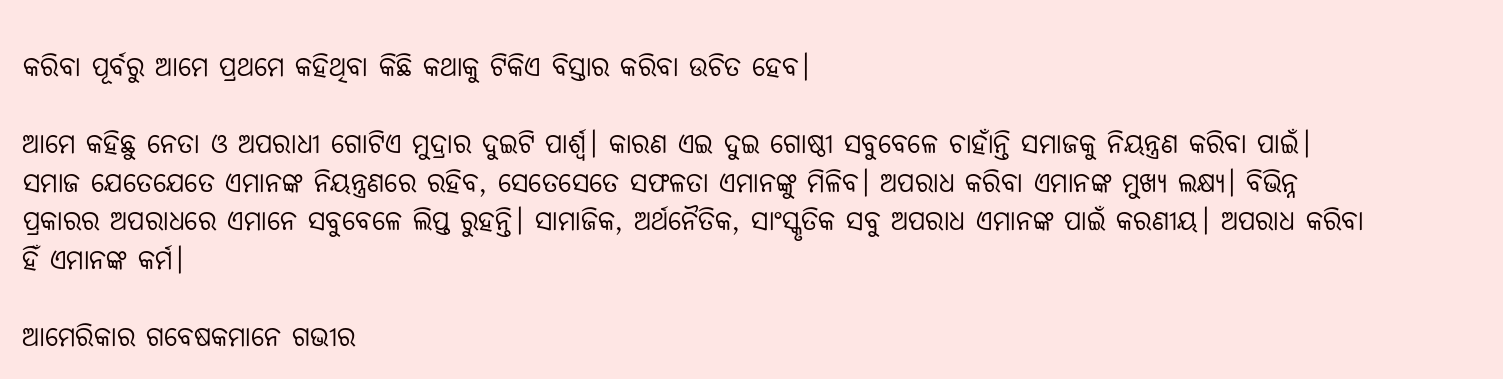କରିବା ପୂର୍ବରୁ ଆମେ ପ୍ରଥମେ କହିଥିବା କିଛି କଥାକୁ ଟିକିଏ ବିସ୍ତାର କରିବା ଉଚିତ ହେବ।

ଆମେ କହିଛୁ ନେତା ଓ ଅପରାଧୀ ଗୋଟିଏ ମୁଦ୍ରାର ଦୁଇଟି ପାର୍ଶ୍ଵ। କାରଣ ଏଇ ଦୁଇ ଗୋଷ୍ଠୀ ସବୁବେଳେ ଚାହାଁନ୍ତି ସମାଜକୁ ନିୟନ୍ତ୍ରଣ କରିବା ପାଇଁ। ସମାଜ ଯେତେଯେତେ ଏମାନଙ୍କ ନିୟନ୍ତ୍ରଣରେ ରହିବ, ସେତେସେତେ ସଫଳତା ଏମାନଙ୍କୁ ମିଳିବ। ଅପରାଧ କରିବା ଏମାନଙ୍କ ମୁଖ୍ୟ ଲକ୍ଷ୍ୟ। ବିଭିନ୍ନ ପ୍ରକାରର ଅପରାଧରେ ଏମାନେ ସବୁବେଳେ ଲିପ୍ତ ରୁହନ୍ତି। ସାମାଜିକ, ଅର୍ଥନୈତିକ, ସାଂସ୍କୃତିକ ସବୁ ଅପରାଧ ଏମାନଙ୍କ ପାଇଁ କରଣୀୟ। ଅପରାଧ କରିବା ହିଁ ଏମାନଙ୍କ କର୍ମ।

ଆମେରିକାର ଗବେଷକମାନେ ଗଭୀର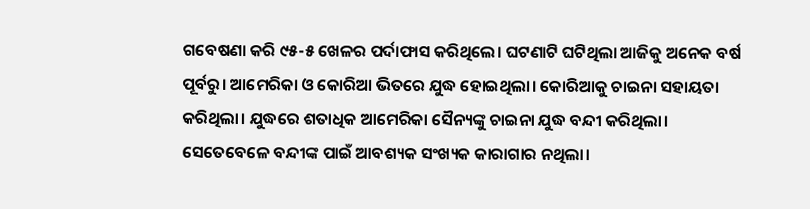ଗବେଷଣା କରି ୯୫-୫ ଖେଳର ପର୍ଦାଫାସ କରିଥିଲେ। ଘଟଣାଟି ଘଟିଥିଲା ଆଜିକୁ ଅନେକ ବର୍ଷ ପୂର୍ବରୁ। ଆମେରିକା ଓ କୋରିଆ ଭିତରେ ଯୁଦ୍ଧ ହୋଇଥିଲା। କୋରିଆକୁ ଚାଇନା ସହାୟତା କରିଥିଲା। ଯୁଦ୍ଧରେ ଶତାଧିକ ଆମେରିକା ସୈନ୍ୟଙ୍କୁ ଚାଇନା ଯୁଦ୍ଧ ବନ୍ଦୀ କରିଥିଲା। ସେତେବେଳେ ବନ୍ଦୀଙ୍କ ପାଇଁ ଆବଶ୍ୟକ ସଂଖ୍ୟକ କାରାଗାର ନଥିଲା।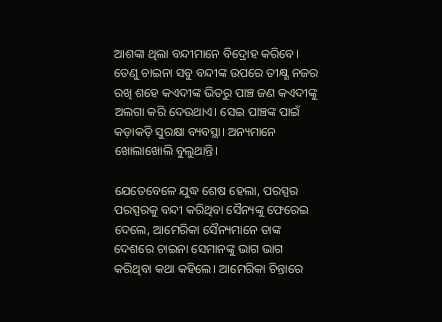ଆଶଙ୍କା ଥିଲା ବନ୍ଦୀମାନେ ବିଦ୍ରୋହ କରିବେ। ତେଣୁ ଚାଇନା ସବୁ ବନ୍ଦୀଙ୍କ ଉପରେ ତୀକ୍ଷ୍ଣ ନଜର ରଖି ଶହେ କଏଦୀଙ୍କ ଭିତରୁ ପାଞ୍ଚ ଜଣ କଏଦୀଙ୍କୁ ଅଲଗା କରି ଦେଉଥାଏ। ସେଇ ପାଞ୍ଚଙ୍କ ପାଇଁ କଡ଼ାକଡ଼ି ସୁରକ୍ଷା ବ୍ୟବସ୍ଥା। ଅନ୍ୟମାନେ ଖୋଲାଖୋଲି ବୁଲୁଥାନ୍ତି।

ଯେତେବେଳେ ଯୁଦ୍ଧ ଶେଷ ହେଲା, ପରସ୍ପର ପରସ୍ପରକୁ ବନ୍ଦୀ କରିଥିବା ସୈନ୍ୟଙ୍କୁ ଫେରେଇ ଦେଲେ, ଆମେରିକା ସୈନ୍ୟମାନେ ତାଙ୍କ ଦେଶରେ ଚାଇନା ସେମାନଙ୍କୁ ଭାଗ ଭାଗ କରିଥିବା କଥା କହିଲେ। ଆମେରିକା ଚିନ୍ତାରେ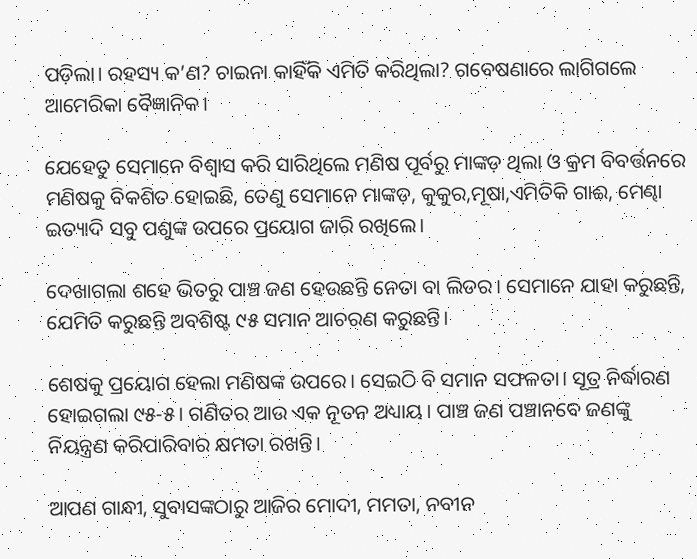ପଡ଼ିଲା। ରହସ୍ୟ କ’ଣ? ଚାଇନା କାହିଁକି ଏମିତି କରିଥିଲା? ଗବେଷଣାରେ ଲାଗିଗଲେ ଆମେରିକା ବୈଜ୍ଞାନିକ।

ଯେହେତୁ ସେମାନେ ବିଶ୍ୱାସ କରି ସାରିଥିଲେ ମଣିଷ ପୂର୍ବରୁ ମାଙ୍କଡ଼ ଥିଲା ଓ କ୍ରମ ବିବର୍ତ୍ତନରେ ମଣିଷକୁ ବିକଶିତ ହୋଇଛି, ତେଣୁ ସେମାନେ ମାଙ୍କଡ଼, କୁକୁର,ମୂଷା,ଏମିତିକି ଗାଈ, ମେଣ୍ଢା ଇତ୍ୟାଦି ସବୁ ପଶୁଙ୍କ ଉପରେ ପ୍ରୟୋଗ ଜାରି ରଖିଲେ।

ଦେଖାଗଲା ଶହେ ଭିତରୁ ପାଞ୍ଚ ଜଣ ହେଉଛନ୍ତି ନେତା ବା ଲିଡର। ସେମାନେ ଯାହା କରୁଛନ୍ତି, ଯେମିତି କରୁଛନ୍ତି ଅବଶିଷ୍ଟ ୯୫ ସମାନ ଆଚରଣ କରୁଛନ୍ତି।

ଶେଷକୁ ପ୍ରୟୋଗ ହେଲା ମଣିଷଙ୍କ ଉପରେ। ସେଇଠି ବି ସମାନ ସଫଳତା। ସୂତ୍ର ନିର୍ଦ୍ଧାରଣ ହୋଇଗଲା ୯୫-୫। ଗଣିତର ଆଉ ଏକ ନୂତନ ଅଧ୍ୟାୟ। ପାଞ୍ଚ ଜଣ ପଞ୍ଚାନବେ ଜଣଙ୍କୁ ନିୟନ୍ତ୍ରଣ କରିପାରିବାର କ୍ଷମତା ରଖନ୍ତି।

ଆପଣ ଗାନ୍ଧୀ, ସୁବାସଙ୍କଠାରୁ ଆଜିର ମୋଦୀ, ମମତା, ନବୀନ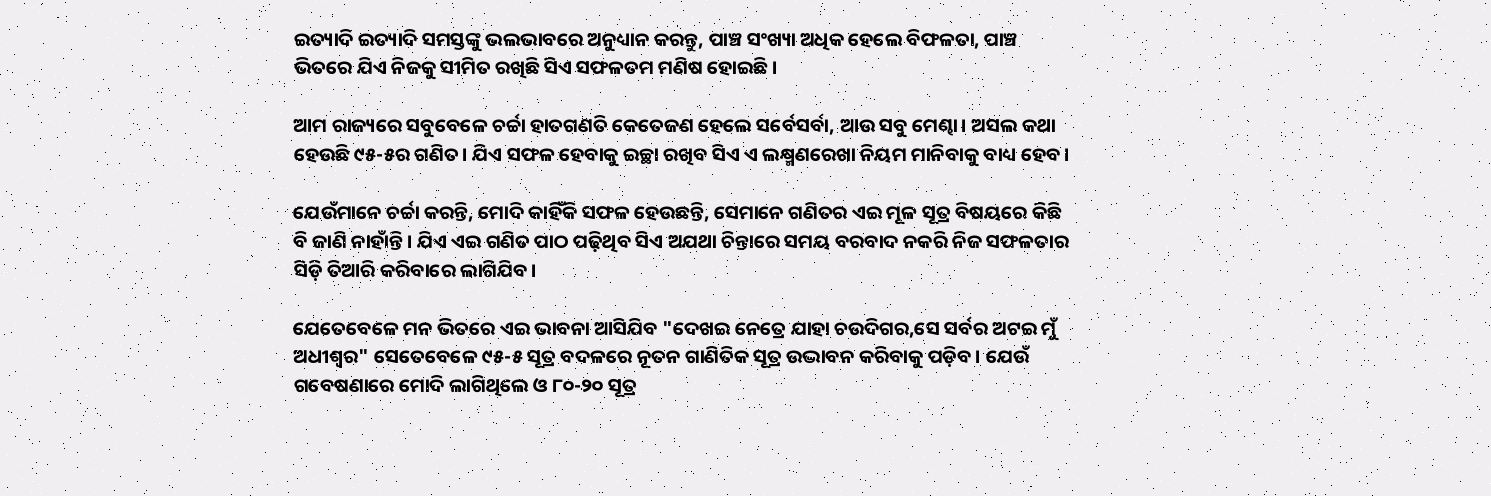ଇତ୍ୟାଦି ଇତ୍ୟାଦି ସମସ୍ତଙ୍କୁ ଭଲଭାବରେ ଅନୁଧ୍ୟାନ କରନ୍ତୁ, ପାଞ୍ଚ ସଂଖ୍ୟା ଅଧିକ ହେଲେ ବିଫଳତା, ପାଞ୍ଚ ଭିତରେ ଯିଏ ନିଜକୁ ସୀମିତ ରଖିଛି ସିଏ ସଫଳତମ ମଣିଷ ହୋଇଛି।

ଆମ ରାଜ୍ୟରେ ସବୁବେଳେ ଚର୍ଚ୍ଚା ହାତଗଣତି କେତେଜଣ ହେଲେ ସର୍ବେସର୍ବା, ଆଉ ସବୁ ମେଣ୍ଢା। ଅସଲ କଥା ହେଉଛି ୯୫-୫ର ଗଣିତ। ଯିଏ ସଫଳ ହେବାକୁ ଇଚ୍ଛା ରଖିବ ସିଏ ଏ ଲକ୍ଷ୍ମଣରେଖା ନିୟମ ମାନିବାକୁ ବାଧ୍ୟ ହେବ।

ଯେଉଁମାନେ ଚର୍ଚ୍ଚା କରନ୍ତି, ମୋଦି କାହିଁକି ସଫଳ ହେଉଛନ୍ତି, ସେମାନେ ଗଣିତର ଏଇ ମୂଳ ସୂତ୍ର ବିଷୟରେ କିଛି ବି ଜାଣି ନାହାଁନ୍ତି। ଯିଏ ଏଇ ଗଣିତ ପାଠ ପଢ଼ିଥିବ ସିଏ ଅଯଥା ଚିନ୍ତାରେ ସମୟ ବରବାଦ ନକରି ନିଜ ସଫଳତାର ସିଡ଼ି ତିଆରି କରିବାରେ ଲାଗିଯିବ।

ଯେତେବେଳେ ମନ ଭିତରେ ଏଇ ଭାବନା ଆସିଯିବ "ଦେଖଇ ନେତ୍ରେ ଯାହା ଚଉଦିଗର,ସେ ସର୍ବର ଅଟଇ ମୁଁ ଅଧୀଶ୍ଵର" ସେତେବେଳେ ୯୫-୫ ସୂତ୍ର ବଦଳରେ ନୂତନ ଗାଣିତିକ ସୂତ୍ର ଉଦ୍ଭାବନ କରିବାକୁ ପଡ଼ିବ। ଯେଉଁ ଗବେଷଣାରେ ମୋଦି ଲାଗିଥିଲେ ଓ ୮୦-୨୦ ସୂତ୍ର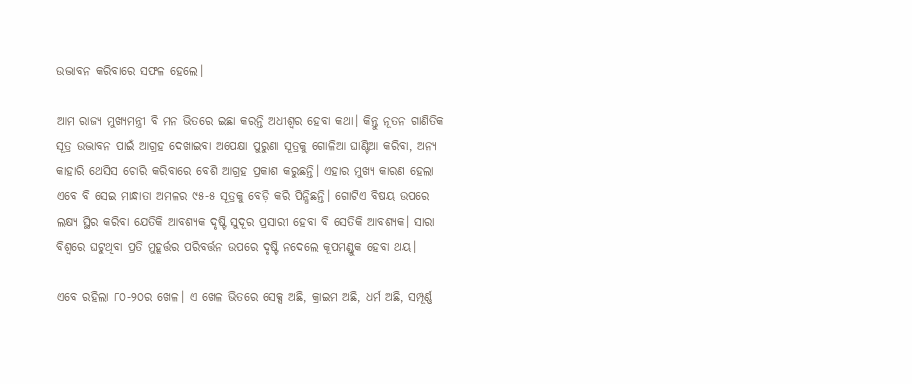ଉଦ୍ଭାବନ କରିବାରେ ସଫଳ ହେଲେ।

ଆମ ରାଜ୍ୟ ମୁଖ୍ୟମନ୍ତ୍ରୀ ବି ମନ ଭିତରେ ଇଛା କରନ୍ତି ଅଧୀଶ୍ଵର ହେବା କଥା। କିନ୍ତୁ ନୂତନ ଗାଣିତିକ ସୂତ୍ର ଉଦ୍ଭାବନ ପାଇଁ ଆଗ୍ରହ ଦେଖାଇବା ଅପେକ୍ଷା ପୁରୁଣା ସୂତ୍ରକୁ ଗୋଳିଆ ଘାଣ୍ଟିଆ କରିବା, ଅନ୍ୟ କାହାରି ଥେସିସ ଚୋରି କରିବାରେ ବେଶି ଆଗ୍ରହ ପ୍ରକାଶ କରୁଛନ୍ତି। ଏହାର ମୁଖ୍ୟ କାରଣ ହେଲା ଏବେ ବି ସେଇ ମାନ୍ଧାତା ଅମଳର ୯୫-୫ ସୂତ୍ରକୁ ବେଡ଼ି କରି ପିନ୍ଧିଛନ୍ତି। ଗୋଟିଏ ବିଷୟ ଉପରେ ଲକ୍ଷ୍ୟ ସ୍ଥିର କରିବା ଯେତିକି ଆବଶ୍ୟକ ଦୃଷ୍ଟି ସୁଦୂର ପ୍ରସାରୀ ହେବା ବି ସେତିକି ଆବଶ୍ୟକ। ସାରା ବିଶ୍ଵରେ ଘଟୁଥିବା ପ୍ରତି ମୁହୂର୍ତ୍ତର ପରିବର୍ତ୍ତନ ଉପରେ ଦୃଷ୍ଟି ନଦେଲେ କୂପମଣ୍ଡୁକ ହେବା ଥୟ।

ଏବେ ରହିଲା ୮୦-୨୦ର ଖେଳ। ଏ ଖେଳ ଭିତରେ ସେକ୍ସ ଅଛି, କ୍ରାଇମ ଅଛି, ଧର୍ମ ଅଛି, ସମ୍ପୂର୍ଣ୍ଣ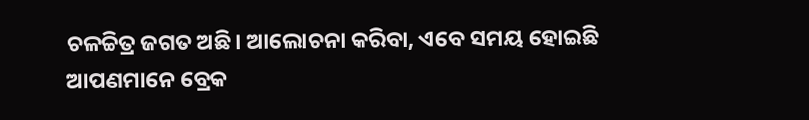ଚଳଚ୍ଚିତ୍ର ଜଗତ ଅଛି। ଆଲୋଚନା କରିବା, ଏବେ ସମୟ ହୋଇଛି ଆପଣମାନେ ବ୍ରେକ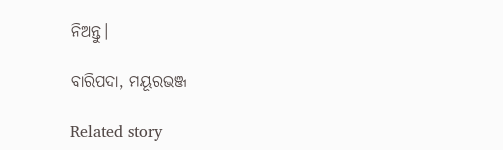ନିଅନ୍ତୁ।

ବାରିପଦା, ମୟୂରଭଞ୍ଜ

Related story